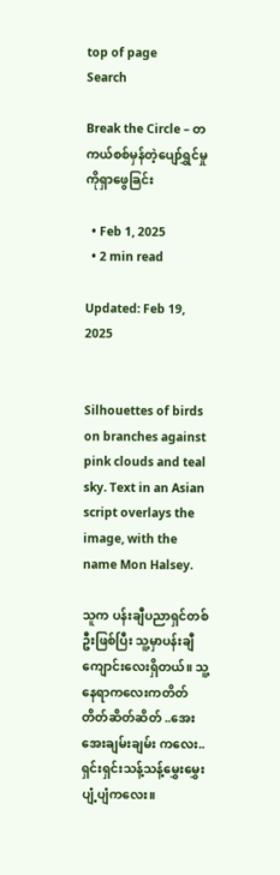top of page
Search

Break the Circle – တကယ်စစ်မှန်တဲ့ပျော်ရွှင်မှုကိုရှာဖွေခြင်း

  • Feb 1, 2025
  • 2 min read

Updated: Feb 19, 2025


Silhouettes of birds on branches against pink clouds and teal sky. Text in an Asian script overlays the image, with the name Mon Halsey.

သူက ပန်းချီပညာရှင်တစ်ဦးဖြစ်ပြီး သူ့မှာပန်းချီကျောင်းလေးရှိတယ်။ သူ့နေရာကလေးကတိတ်တိတ်ဆိတ်ဆိတ် ..အေးအေးချမ်းချမ်း ကလေး.. ရှင်းရှင်းသန့်သန့်မွှေးမွှေးပျံ့ပျံကလေး။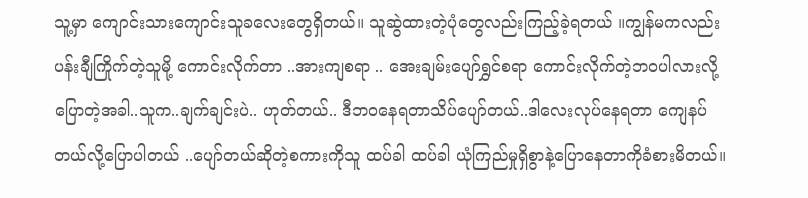သူ့မှာ ကျောင်းသားကျောင်းသူခလေးတွေရှိတယ်။ သူဆွဲထားတဲ့ပုံတွေလည်းကြည့်ခဲ့ရတယ် ။ကျွန်မကလည်းပန်းချီကြိုက်တဲ့သူမို့ ကောင်းလိုက်တာ ..အားကျစရာ .. အေးချမ်းပျော်ရွှင်စရာ ကောင်းလိုက်တဲ့ဘဝပါလားလို့ပြောတဲ့အခါ..သူက..ချက်ချင်းပဲ.. ဟုတ်တယ်.. ဒီဘဝနေရတာသိပ်ပျော်တယ်..ဒါလေးလုပ်နေရတာ ကျေနပ်တယ်လို့ပြောပါတယ် ..ပျော်တယ်ဆိုတဲ့စကားကိုသူ ထပ်ခါ ထပ်ခါ ယုံကြည်မှုရှိစွာနဲ့ပြောနေတာကိုခံစားမိတယ်။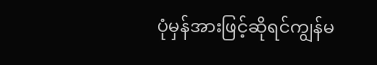ပုံမှန်အားဖြင့်ဆိုရင်ကျွန်မ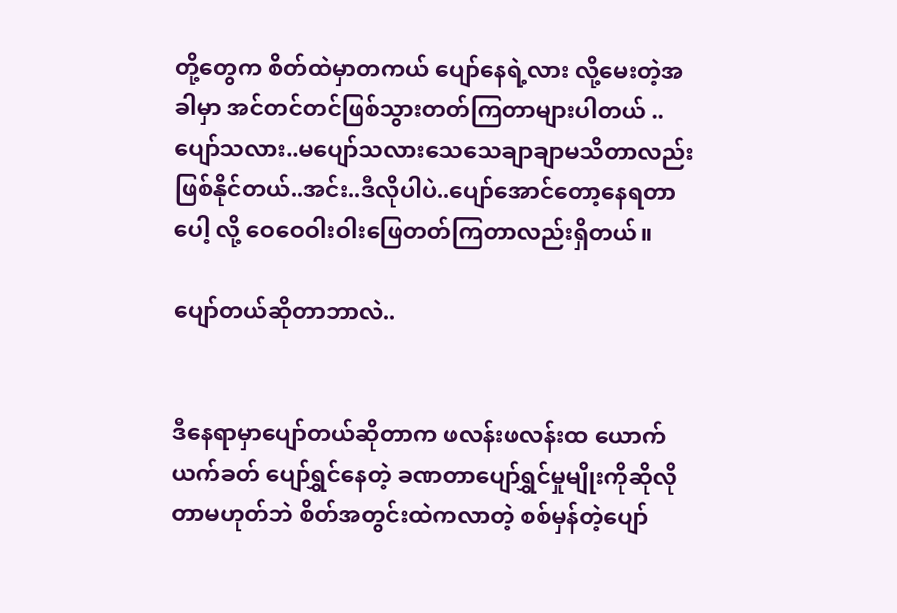တို့တွေက စိတ်ထဲမှာတကယ် ပျော်နေရဲ့လား လို့မေးတဲ့အခါမှာ အင်တင်တင်ဖြစ်သွားတတ်ကြတာများပါတယ် .. ပျော်သလား..မပျော်သလားသေသေချာချာမသိတာလည်းဖြစ်နိုင်တယ်..အင်း..ဒီလိုပါပဲ..ပျော်အောင်တော့နေရတာပေါ့ လို့ ဝေဝေဝါးဝါးဖြေတတ်ကြတာလည်းရှိတယ်။

ပျော်တယ်ဆိုတာဘာလဲ..


ဒီနေရာမှာပျော်တယ်ဆိုတာက ဖလန်းဖလန်းထ ယောက်ယက်ခတ် ပျော်ရွှင်နေတဲ့ ခဏတာပျော်ရွှင်မှုမျိုးကိုဆိုလိုတာမဟုတ်ဘဲ စိတ်အတွင်းထဲကလာတဲ့ စစ်မှန်တဲ့ပျော်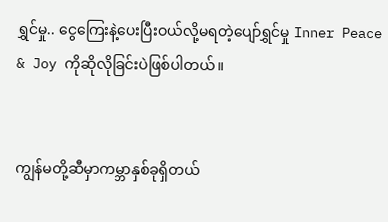ရွှင်မှု.. ငွေကြေးနဲ့ပေးပြီးဝယ်လို့မရတဲ့ပျော်ရွှင်မှု Inner Peace & Joy ကိုဆိုလိုခြင်းပဲဖြစ်ပါတယ်။


ကျွန်မတို့ဆီမှာကမ္ဘာနှစ်ခုရှိတယ်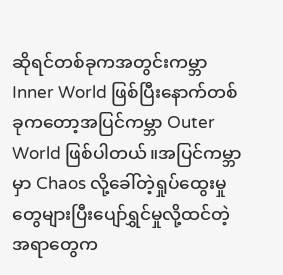ဆိုရင်တစ်ခုကအတွင်းကမ္ဘာ Inner World ဖြစ်ပြီးနောက်တစ်ခုကတော့အပြင်ကမ္ဘာ Outer World ဖြစ်ပါတယ်။အပြင်ကမ္ဘာမှာ Chaos လို့ခေါ်တဲ့ရှုပ်ထွေးမှုတွေများပြီးပျော်ရွှင်မှုလို့ထင်တဲ့အရာတွေက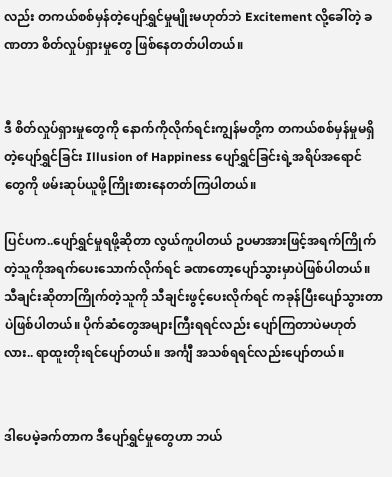လည်း တကယ်စစ်မှန်တဲ့ပျော်ရွှင်မှုမျိုးမဟုတ်ဘဲ Excitement လို့ခေါ်တဲ့ ခဏတာ စိတ်လှုပ်ရှားမှုတွေ ဖြစ်နေတတ်ပါတယ်။


ဒီ စိတ်လှုပ်ရှားမှုတွေကို နောက်ကိုလိုက်ရင်းကျွန်မတို့က တကယ်စစ်မှန်မှုမရှိတဲ့ပျော်ရွှင်ခြင်း Illusion of Happiness ပျော်ရွှင်ခြင်းရဲ့အရိပ်အရောင်တွေကို ဖမ်းဆုပ်ယူဖို့ကြိုးစားနေတတ်ကြပါတယ်။

ပြင်ပက..ပျော်ရွှင်မှုရဖို့ဆိုတာ လွယ်ကူပါတယ် ဥပမာအားဖြင့်အရက်ကြိုက်တဲ့သူကိုအရက်ပေးသောက်လိုက်ရင် ခဏတော့ပျော်သွားမှာပဲဖြစ်ပါတယ်။ သီချင်းဆိုတာကြိုက်တဲ့သူကို သီချင်းဖွင့်ပေးလိုက်ရင် ကခုန်ပြီးပျော်သွားတာပဲဖြစ်ပါတယ်။ ပိုက်ဆံတွေအများကြီးရရင်လည်း ပျော်ကြတာပဲမဟုတ်လား.. ရာထူးတိုးရင်ပျော်တယ်။ အင်္ကျီ အသစ်ရရင်လည်းပျော်တယ်။


ဒါပေမဲ့ခက်တာက ဒီပျော်ရွှင်မှုတွေဟာ ဘယ်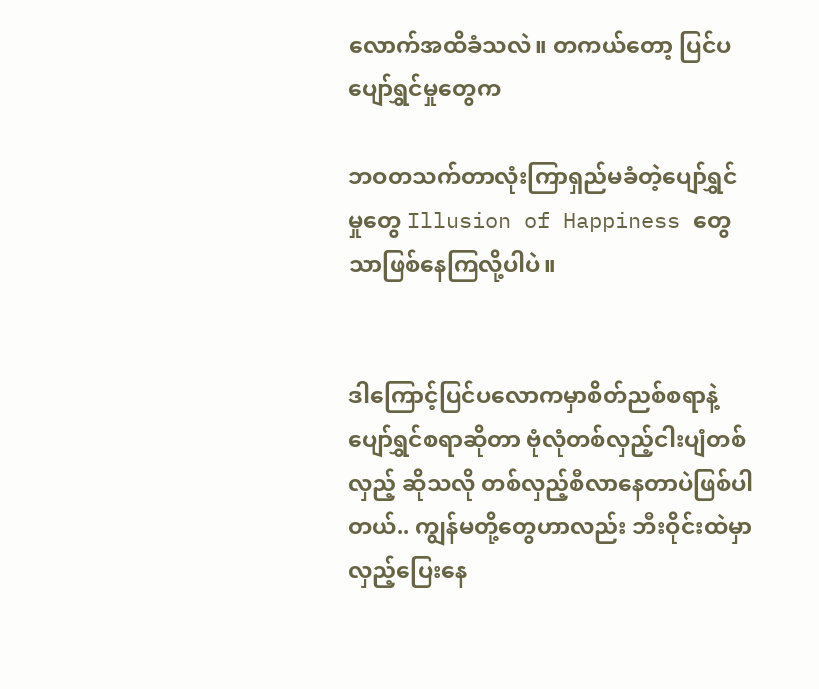လောက်အထိခံသလဲ။ တကယ်တော့ ပြင်ပပျော်ရွှင်မှုတွေက

ဘဝတသက်တာလုံးကြာရှည်မခံတဲ့ပျော်ရွှင်မှုတွေ Illusion of Happiness တွေသာဖြစ်နေကြလို့ပါပဲ။


ဒါကြောင့်ပြင်ပလောကမှာစိတ်ညစ်စရာနဲ့ပျော်ရွှင်စရာဆိုတာ ဗုံလုံတစ်လှည့်ငါးပျံတစ်လှည့် ဆိုသလို တစ်လှည့်စီလာနေတာပဲဖြစ်ပါတယ်.. ကျွန်မတို့တွေဟာလည်း ဘီးဝိုင်းထဲမှာလှည့်ပြေးနေ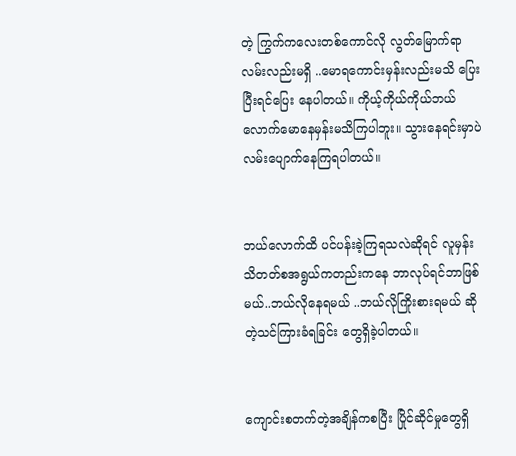တဲ့ ကြွက်ကလေးတစ်ကောင်လို လွတ်မြောက်ရာလမ်းလည်းမရှိ ..မောရကောင်းမှန်းလည်းမသိ ပြေးပြီးရင်ပြေး နေပါတယ်။ ကိုယ့်ကိုယ်ကိုယ်ဘယ်လောက်မောနေမှန်းမသိကြပါဘူး။ သွားနေရင်းမှာပဲလမ်းပျောက်နေကြရပါတယ်။


ဘယ်လောက်ထိ ပင်ပန်းခဲ့ကြရသလဲဆိုရင် လူမှန်းသိတတ်စအရွယ်ကတည်းကနေ ဘာလုပ်ရင်ဘာဖြစ်မယ်..ဘယ်လိုနေရမယ် ..ဘယ်လိုကြိုးစားရမယ် ဆိုတဲ့သင်ကြားခံရခြင်း တွေရှိခဲ့ပါတယ်။


ကျောင်းစတက်တဲ့အချိန်ကစပြီး ပြိုင်ဆိုင်မှုတွေရှိ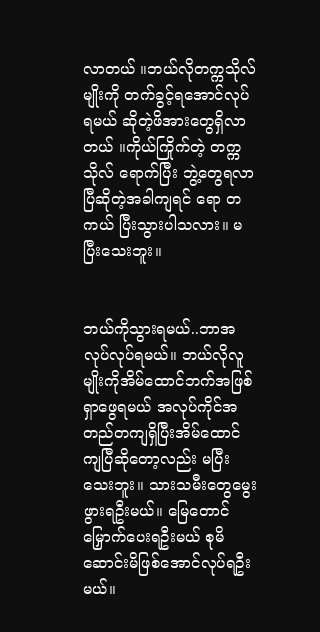လာတယ် ။ဘယ်လိုတက္ကသိုလ်မျိုးကို တက်ခွင့်ရအောင်လုပ်ရမယ် ဆိုတဲ့ဖိအားတွေရှိလာတယ် ။ကိုယ်ကြိုက်တဲ့ တက္ကသိုလ် ရောက်ပြီး ဘွဲ့တွေရလာပြီဆိုတဲ့အခါကျရင် ရော တကယ် ပြီးသွားပါသလား။ မပြီးသေးဘူး။


ဘယ်ကိုသွားရမယ်..ဘာအလုပ်လုပ်ရမယ်။ ဘယ်လိုလူမျိုးကိုအိမ်ထောင်ဘက်အဖြစ်ရှာဖွေရမယ် အလုပ်ကိုင်အတည်တကျရှိပြီးအိမ်ထောင်ကျပြီဆိုတော့လည်း မပြီးသေးဘူး။ သားသမီးတွေမွေးဖွားရဦးမယ်။ မြေတောင်မြှောက်ပေးရဦးမယ် စုမိဆောင်းမိဖြစ်အောင်လုပ်ရဦးမယ်။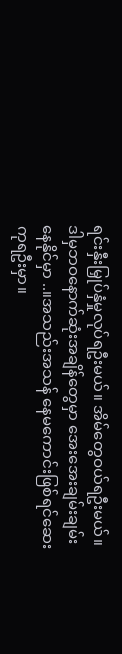ရင်းနှီးမြှုပ်နှံမှုလုပ်ရဦးမယ်။ အိမ်တွေဝယ်ရဦးမယ်။ ဒါမှဘဝနောက်ဆုံးအချိန်တွေမှာ အေးအေးချမ်းချမ်းနေနိုင်မှာ ..။အသည်းအသန် နေမကောင်းဖြစ်ရင်ဆေးကုရဦးမှာ။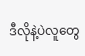ဒီလိုနဲ့ပဲလူတွေ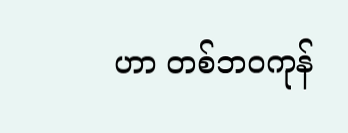ဟာ တစ်ဘဝကုန်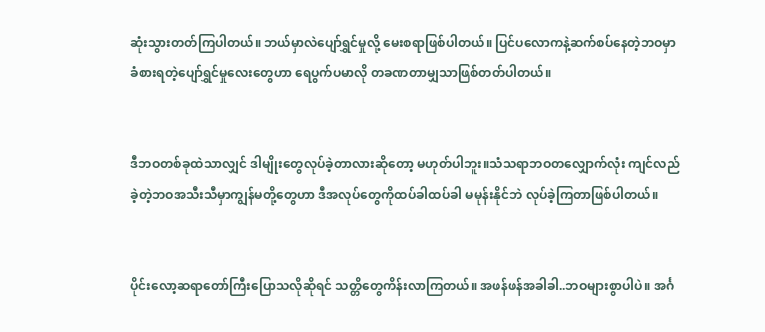ဆုံးသွားတတ်ကြပါတယ်။ ဘယ်မှာလဲပျော်ရွှင်မှုလို့ မေးစရာဖြစ်ပါတယ်။ ပြင်ပလောကနဲ့ဆက်စပ်နေတဲ့ဘဝမှာ ခံစားရတဲ့ပျော်ရွှင်မှုလေးတွေဟာ ရေပွက်ပမာလို တခဏတာမျှသာဖြစ်တတ်ပါတယ်။


ဒီဘဝတစ်ခုထဲသာလျှင် ဒါမျိုးတွေလုပ်ခဲ့တာလားဆိုတော့ မဟုတ်ပါဘူး။သံသရာဘဝတလျှောက်လုံး ကျင်လည်ခဲ့တဲ့ဘဝအသီးသီမှာကျွန်မတို့တွေဟာ ဒီအလုပ်တွေကိုထပ်ခါထပ်ခါ မမုန်းနိုင်ဘဲ လုပ်ခဲ့ကြတာဖြစ်ပါတယ်။


ပိုင်းလော့ဆရာတော်ကြီးပြောသလိုဆိုရင် သတ္တိတွေကိန်းလာကြတယ်။ အဖန်ဖန်အခါခါ..ဘဝများစွာပါပဲ။ အင်္ဂ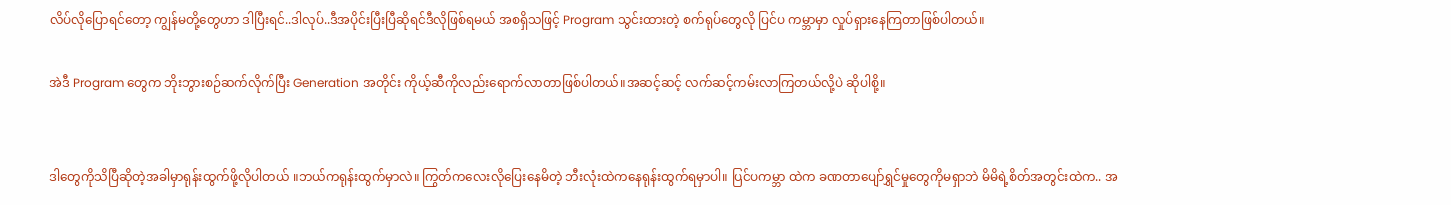လိပ်လိုပြောရင်တော့ ကျွန်မတို့တွေဟာ ဒါပြီးရင်..ဒါလုပ်..ဒီအပိုင်းပြီးပြီဆိုရင်ဒီလိုဖြစ်ရမယ် အစရှိသဖြင့် Program သွင်းထားတဲ့ စက်ရုပ်တွေလို ပြင်ပ ကမ္ဘာမှာ လှုပ်ရှားနေကြတာဖြစ်ပါတယ်။

အဲဒီ Program တွေက ဘိုးဘွားစဉ်ဆက်လိုက်ပြီး Generation အတိုင်း ကိုယ့်ဆီကိုလည်းရောက်လာတာဖြစ်ပါတယ်။အဆင့်ဆင့် လက်ဆင့်ကမ်းလာကြတယ်လို့ပဲ ဆိုပါစို့။


ဒါတွေကိုသိပြီဆိုတဲ့အခါမှာရုန်းထွက်ဖို့လိုပါတယ် ။ဘယ်ကရုန်းထွက်မှာလဲ။ ကြွတ်ကလေးလိုပြေးနေမိတဲ့ ဘီးလုံးထဲကနေရုန်းထွက်ရမှာပါ။ ပြင်ပကမ္ဘာ ထဲက ခဏတာပျော်ရွှင်မှုတွေကိုမရှာဘဲ မိမိရဲ့စိတ်အတွင်းထဲက.. အ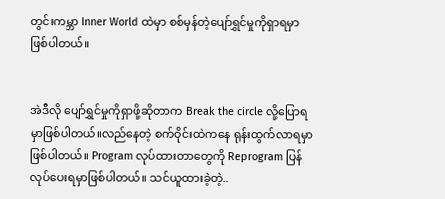တွင်းကမ္ဘာ Inner World ထဲမှာ စစ်မှန်တဲ့ပျော်ရွှင်မှုကိုရှာရမှာဖြစ်ပါတယ်။


အဲဒီလို ပျော်ရွှင်မှုကိုရှာဖို့ဆိုတာက Break the circle လို့ပြောရမှာဖြစ်ပါတယ်။လည်နေတဲ့ စက်ဝိုင်းထဲကနေ ရုန်းထွက်လာရမှာဖြစ်ပါတယ်။ Program လုပ်ထားတာတွေကို Reprogram ပြန်လုပ်ပေးရမှာဖြစ်ပါတယ်။ သင်ယူထားခဲ့တဲ့..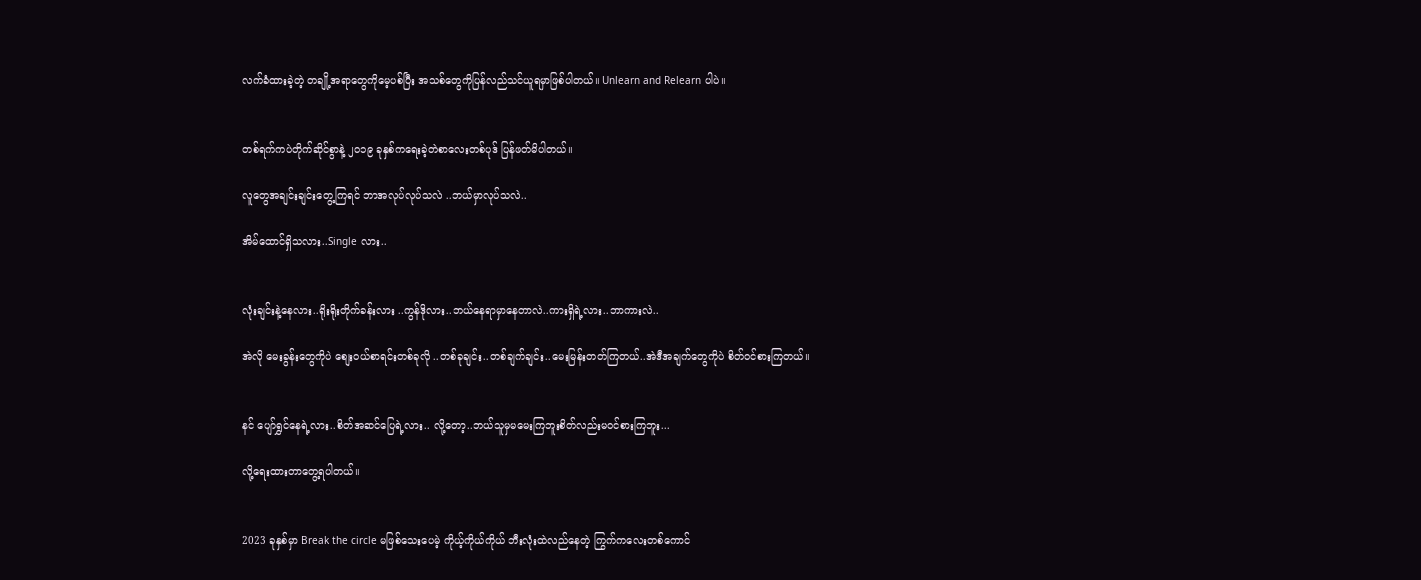လက်ခံထားခဲ့တဲ့ တချို့အရာတွေကိုမေ့ပစ်ပြီး အသစ်တွေကိုပြန်လည်သင်ယူရမှာဖြစ်ပါတယ်။ Unlearn and Relearn ပါပဲ။


တစ်ရက်ကပဲတိုက်ဆိုင်စွာနဲ့ ၂၀၁၉ ခုနှစ်ကရေးခဲ့တဲစာလေးတစ်ပုဒ် ပြန်ဖတ်မိပါတယ်။

လူတွေအချင်းချင်းတွေ့ကြရင် ဘာအလုပ်လုပ်သလဲ ..ဘယ်မှာလုပ်သလဲ..

အိမ်ထောင်ရှိသလား..Single လား..


လုံးချင်းနဲ့နေလား..ရိုးရိုးတိုက်ခန်းလား ..ကွန်ဒိုလား..ဘယ်နေရာမှာနေတာလဲ..ကားရှိရဲ့လား..ဘာကားလဲ..

အဲလို မေးခွန်းတွေကိုပဲ စျေး၀ယ်စာရင်းတစ်ခုလို ..တစ်ခုချင်း..တစ်ချက်ချင်း..မေးမြန်းတတ်ကြတယ်..အဲဒီအချက်တွေကိုပဲ စိတ်၀င်စားကြတယ်။


နင် ပျော်ရွှင်နေရဲ့လား..စိတ်အဆင်ပြေရဲ့လား.. လို့တော့..ဘယ်သူမှမမေးကြဘူးစိတ်လည်းမ၀င်စားကြဘူး...

လို့ရေးထားတာတွေ့ရပါတယ်။


2023 ခုနှစ်မှာ Break the circle မဖြစ်သေးပေမဲ့ ကိုယ့်ကိုယ်ကိုယ် ဘီးလုံးထဲလည်နေတဲ့ ကြွက်ကလေးတစ်ကောင်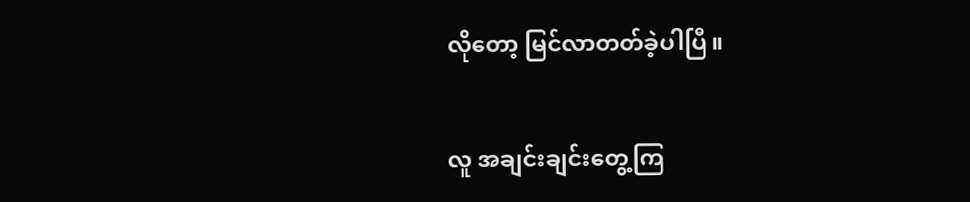လိုတော့ မြင်လာတတ်ခဲ့ပါပြီ။


လူ အချင်းချင်းတွေ့ကြ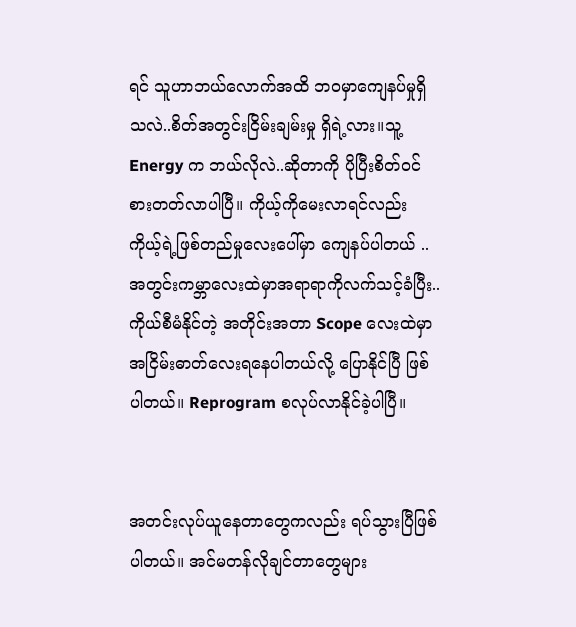ရင် သူဟာဘယ်လောက်အထိ ဘဝမှာကျေနပ်မှုရှိသလဲ..စိတ်အတွင်းငြိမ်းချမ်းမှု ရှိရဲ့လား။သူ့ Energy က ဘယ်လိုလဲ..ဆိုတာကို ပိုပြီးစိတ်ဝင်စားတတ်လာပါပြီ။ ကိုယ့်ကိုမေးလာရင်လည်း ကိုယ့်ရဲ့ဖြစ်တည်မှုလေးပေါ်မှာ ကျေနပ်ပါတယ် .. အတွင်းကမ္ဘာလေးထဲမှာအရာရာကိုလက်သင့်ခံပြီး..ကိုယ်စီမံနိုင်တဲ့ အတိုင်းအတာ Scope လေးထဲမှာ အငြိမ်းဓာတ်လေးရနေပါတယ်လို့ ပြောနိုင်ပြီ ဖြစ်ပါတယ်။ Reprogram စလုပ်လာနိုင်ခဲ့ပါပြီ။


အတင်းလုပ်ယူနေတာတွေကလည်း ရပ်သွားပြီဖြစ်ပါတယ်။ အင်မတန်လိုချင်တာတွေများ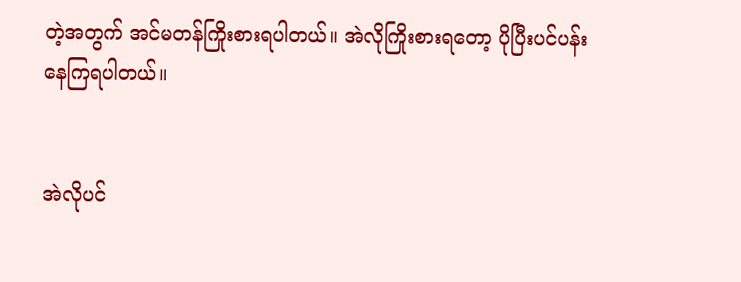တဲ့အတွက် အင်မတန်ကြိုးစားရပါတယ်။ အဲလိုကြိုးစားရတော့ ပိုပြီးပင်ပန်းနေကြရပါတယ်။


အဲလိုပင်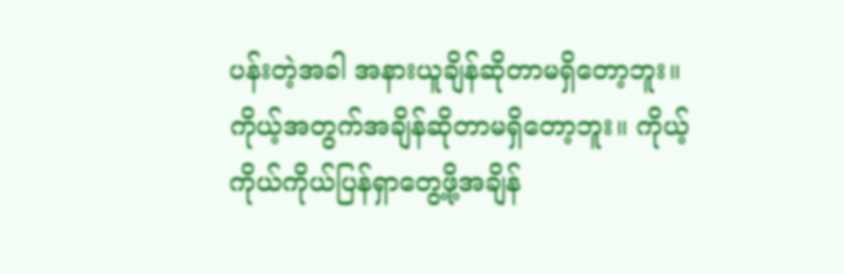ပန်းတဲ့အခါ အနားယူချိန်ဆိုတာမရှိတော့ဘူး။ ကိုယ့်အတွက်အချိန်ဆိုတာမရှိတော့ဘူး။ ကိုယ့်ကိုယ်ကိုယ်ပြန်ရှာတွေ့ဖို့အချိန်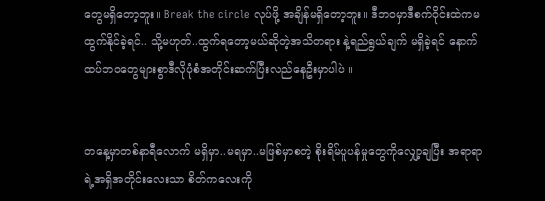တွေမရှိတော့ဘူး။ Break the circle လုပ်ဖို့ အချိန်မရှိတော့ဘူး။ ဒီဘဝမှာဒီစက်ဝိုင်းထဲကမထွက်နိုင်ခဲ့ရင်.. သို့မဟုတ်..ထွက်ရတော့မယ်ဆိုတဲ့အသိတရား နဲ့ရည်ရွယ်ချက် မရှိခဲ့ရင် နောက်ထပ်ဘဝတွေများစွာဒီလိုပုံစံအတိုင်းဆက်ပြီးလည်နေဦးမှာပါပဲ ။


တနေ့မှာတစ်နာရီလောက် မရှိမှာ..မရမှာ..မဖြစ်မှာစတဲ့ စိုးရိမ်ပူပန်မှုတွေကိုလျှော့ချပြီး အရာရာရဲ့အရှိအတိုင်းလေးသာ စိတ်ကလေးကို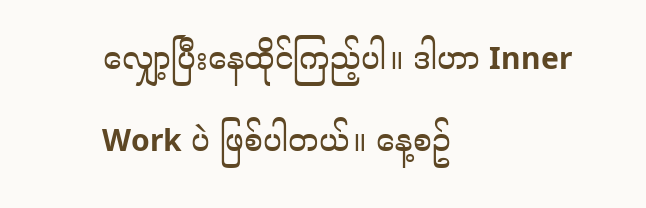လျှော့ပြီးနေထိုင်ကြည့်ပါ။ ဒါဟာ Inner Work ပဲ ဖြစ်ပါတယ်။ နေ့စဥ်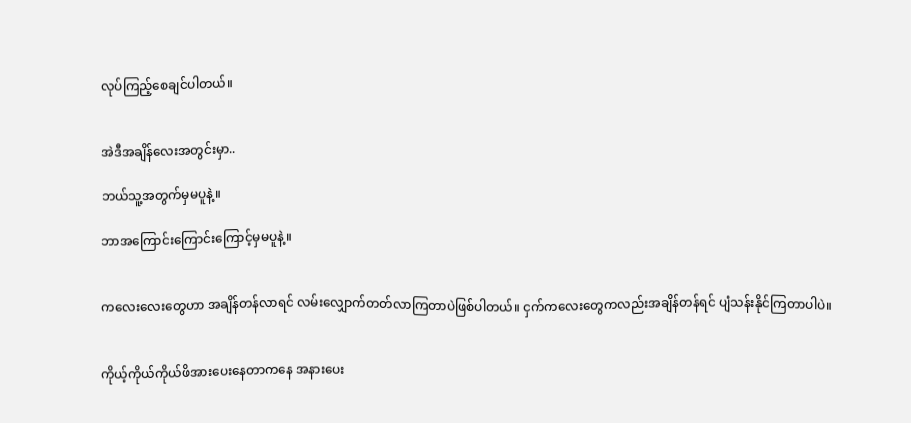လုပ်ကြည့်စေချင်ပါတယ်။


အဲဒီအချိန်လေးအတွင်းမှာ..

ဘယ်သူ့အတွက်မှမပူနဲ့။

ဘာအကြောင်းကြောင်းကြောင့်မှမပူနဲ့။


ကလေးလေးတွေဟာ အချိန်တန်လာရင် လမ်းလျှောက်တတ်လာကြတာပဲဖြစ်ပါတယ်။ ငှက်ကလေးတွေကလည်းအချိန်တန်ရင် ပျံသန်းနိုင်ကြတာပါပဲ။


ကိုယ့်ကိုယ်ကိုယ်ဖိအားပေးနေတာကနေ အနားပေး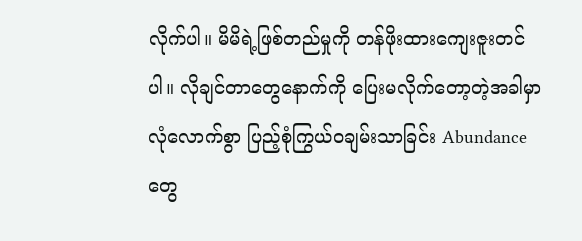လိုက်ပါ။ မိမိရဲ့ဖြစ်တည်မှုကို တန်ဖိုးထားကျေးဇူးတင်ပါ။ လိုချင်တာတွေနောက်ကို ပြေးမလိုက်တော့တဲ့အခါမှာ လုံလောက်စွာ ပြည့်စုံကြွယ်ဝချမ်းသာခြင်း Abundance တွေ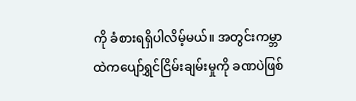ကို ခံစားရရှိပါလိမ့်မယ်။ အတွင်းကမ္ဘာထဲကပျော်ရွှင်ငြိမ်းချမ်းမှုကို ခဏပဲဖြစ်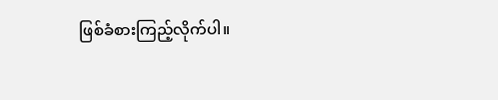ဖြစ်ခံစားကြည့်လိုက်ပါ။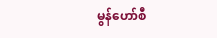မွန်ဟော်စီ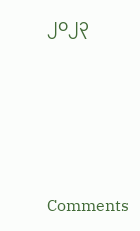၂၀၂၃







Comments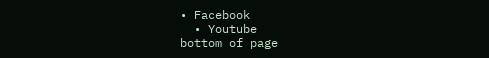• Facebook
  • Youtube
bottom of page